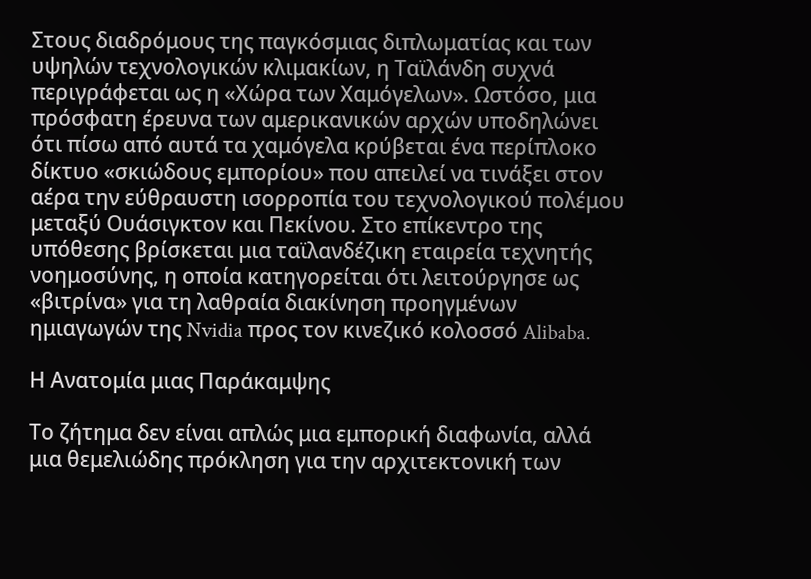Στους διαδρόμους της παγκόσμιας διπλωματίας και των υψηλών τεχνολογικών κλιμακίων, η Ταϊλάνδη συχνά περιγράφεται ως η «Χώρα των Χαμόγελων». Ωστόσο, μια πρόσφατη έρευνα των αμερικανικών αρχών υποδηλώνει ότι πίσω από αυτά τα χαμόγελα κρύβεται ένα περίπλοκο δίκτυο «σκιώδους εμπορίου» που απειλεί να τινάξει στον αέρα την εύθραυστη ισορροπία του τεχνολογικού πολέμου μεταξύ Ουάσιγκτον και Πεκίνου. Στο επίκεντρο της υπόθεσης βρίσκεται μια ταϊλανδέζικη εταιρεία τεχνητής νοημοσύνης, η οποία κατηγορείται ότι λειτούργησε ως «βιτρίνα» για τη λαθραία διακίνηση προηγμένων ημιαγωγών της Nvidia προς τον κινεζικό κολοσσό Alibaba.

Η Ανατομία μιας Παράκαμψης

Το ζήτημα δεν είναι απλώς μια εμπορική διαφωνία, αλλά μια θεμελιώδης πρόκληση για την αρχιτεκτονική των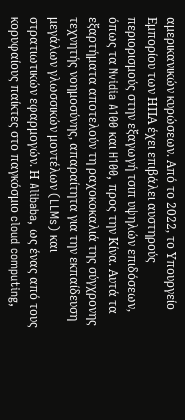αμερικανικών κυρώσεων. Από το 2022, το Υπουργείο Εμπορίου των ΗΠΑ έχει επιβάλει αυστηρούς περιορισμούς στην εξαγωγή τσιπ υψηλών επιδόσεων, όπως τα Nvidia A100 και H100, προς την Κίνα. Αυτά τα εξαρτήματα αποτελούν τη ραχοκοκαλιά της σύγχρονης τεχνητής νοημοσύνης, απαραίτητα για την εκπαίδευση μεγάλων γλωσσικών μοντέλων (LLMs) και στρατιωτικών εφαρμογών. Η Alibaba, ως ένας από τους κορυφαίους παίκτες στο παγκόσμιο cloud computing,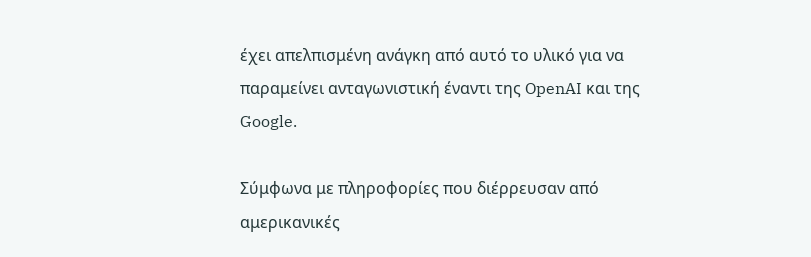έχει απελπισμένη ανάγκη από αυτό το υλικό για να παραμείνει ανταγωνιστική έναντι της OpenAI και της Google.

Σύμφωνα με πληροφορίες που διέρρευσαν από αμερικανικές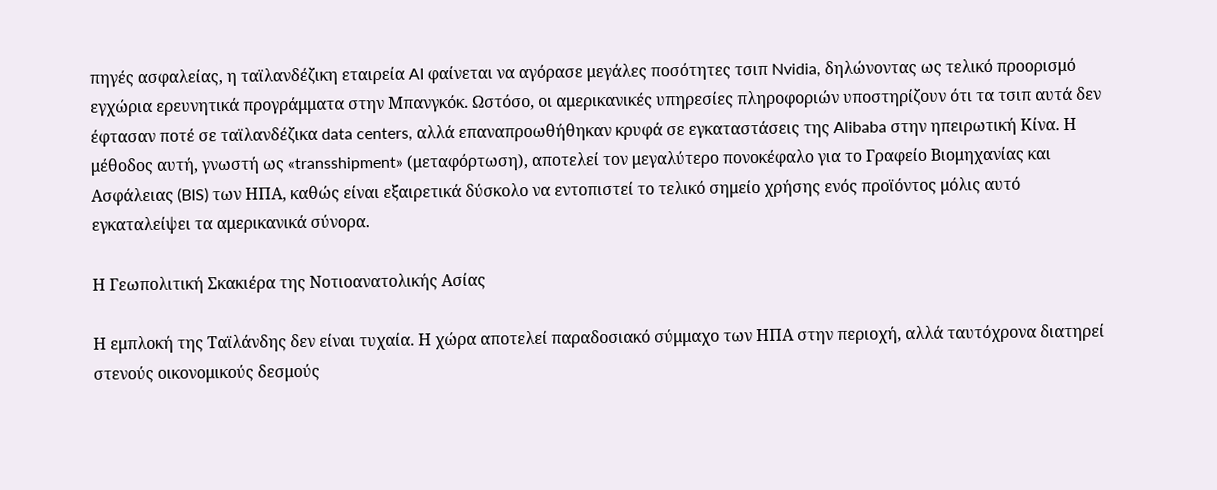πηγές ασφαλείας, η ταϊλανδέζικη εταιρεία AI φαίνεται να αγόρασε μεγάλες ποσότητες τσιπ Nvidia, δηλώνοντας ως τελικό προορισμό εγχώρια ερευνητικά προγράμματα στην Μπανγκόκ. Ωστόσο, οι αμερικανικές υπηρεσίες πληροφοριών υποστηρίζουν ότι τα τσιπ αυτά δεν έφτασαν ποτέ σε ταϊλανδέζικα data centers, αλλά επαναπροωθήθηκαν κρυφά σε εγκαταστάσεις της Alibaba στην ηπειρωτική Κίνα. Η μέθοδος αυτή, γνωστή ως «transshipment» (μεταφόρτωση), αποτελεί τον μεγαλύτερο πονοκέφαλο για το Γραφείο Βιομηχανίας και Ασφάλειας (BIS) των ΗΠΑ, καθώς είναι εξαιρετικά δύσκολο να εντοπιστεί το τελικό σημείο χρήσης ενός προϊόντος μόλις αυτό εγκαταλείψει τα αμερικανικά σύνορα.

Η Γεωπολιτική Σκακιέρα της Νοτιοανατολικής Ασίας

Η εμπλοκή της Ταϊλάνδης δεν είναι τυχαία. Η χώρα αποτελεί παραδοσιακό σύμμαχο των ΗΠΑ στην περιοχή, αλλά ταυτόχρονα διατηρεί στενούς οικονομικούς δεσμούς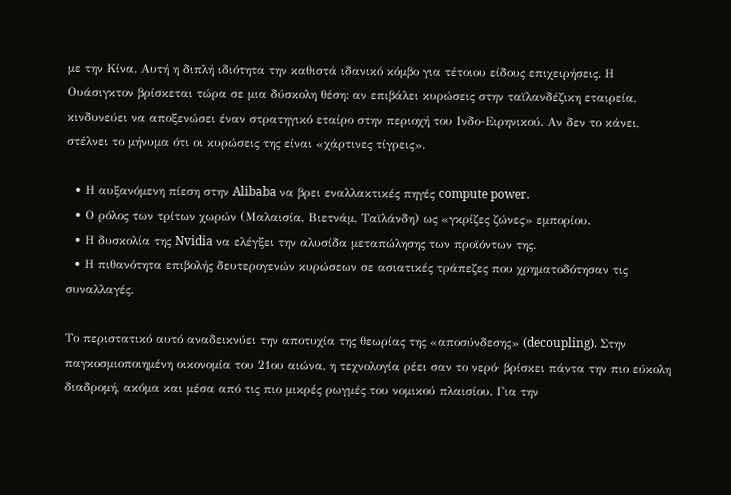με την Κίνα. Αυτή η διπλή ιδιότητα την καθιστά ιδανικό κόμβο για τέτοιου είδους επιχειρήσεις. Η Ουάσιγκτον βρίσκεται τώρα σε μια δύσκολη θέση: αν επιβάλει κυρώσεις στην ταϊλανδέζικη εταιρεία, κινδυνεύει να αποξενώσει έναν στρατηγικό εταίρο στην περιοχή του Ινδο-Ειρηνικού. Αν δεν το κάνει, στέλνει το μήνυμα ότι οι κυρώσεις της είναι «χάρτινες τίγρεις».

  • Η αυξανόμενη πίεση στην Alibaba να βρει εναλλακτικές πηγές compute power.
  • Ο ρόλος των τρίτων χωρών (Μαλαισία, Βιετνάμ, Ταϊλάνδη) ως «γκρίζες ζώνες» εμπορίου.
  • Η δυσκολία της Nvidia να ελέγξει την αλυσίδα μεταπώλησης των προϊόντων της.
  • Η πιθανότητα επιβολής δευτερογενών κυρώσεων σε ασιατικές τράπεζες που χρηματοδότησαν τις συναλλαγές.

Το περιστατικό αυτό αναδεικνύει την αποτυχία της θεωρίας της «αποσύνδεσης» (decoupling). Στην παγκοσμιοποιημένη οικονομία του 21ου αιώνα, η τεχνολογία ρέει σαν το νερό· βρίσκει πάντα την πιο εύκολη διαδρομή, ακόμα και μέσα από τις πιο μικρές ρωγμές του νομικού πλαισίου. Για την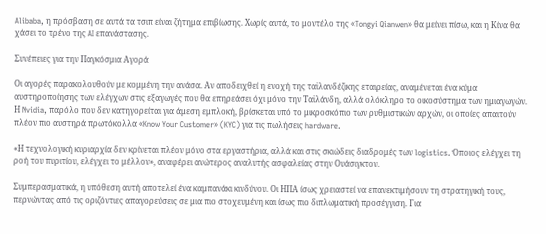Alibaba, η πρόσβαση σε αυτά τα τσιπ είναι ζήτημα επιβίωσης. Χωρίς αυτά, το μοντέλο της «Tongyi Qianwen» θα μείνει πίσω, και η Κίνα θα χάσει το τρένο της AI επανάστασης.

Συνέπειες για την Παγκόσμια Αγορά

Οι αγορές παρακολουθούν με κομμένη την ανάσα. Αν αποδειχθεί η ενοχή της ταϊλανδέζικης εταιρείας, αναμένεται ένα κύμα αυστηροποίησης των ελέγχων στις εξαγωγές που θα επηρεάσει όχι μόνο την Ταϊλάνδη, αλλά ολόκληρο το οικοσύστημα των ημιαγωγών. Η Nvidia, παρόλο που δεν κατηγορείται για άμεση εμπλοκή, βρίσκεται υπό το μικροσκόπιο των ρυθμιστικών αρχών, οι οποίες απαιτούν πλέον πιο αυστηρά πρωτόκολλα «Know Your Customer» (KYC) για τις πωλήσεις hardware.

«Η τεχνολογική κυριαρχία δεν κρίνεται πλέον μόνο στα εργαστήρια, αλλά και στις σκιώδεις διαδρομές των logistics. Όποιος ελέγχει τη ροή του πυριτίου, ελέγχει το μέλλον», αναφέρει ανώτερος αναλυτής ασφαλείας στην Ουάσιγκτον.

Συμπερασματικά, η υπόθεση αυτή αποτελεί ένα καμπανάκι κινδύνου. Οι ΗΠΑ ίσως χρειαστεί να επανεκτιμήσουν τη στρατηγική τους, περνώντας από τις οριζόντιες απαγορεύσεις σε μια πιο στοχευμένη και ίσως πιο διπλωματική προσέγγιση. Για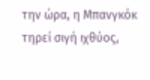την ώρα, η Μπανγκόκ τηρεί σιγή ιχθύος,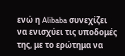ενώ η Alibaba συνεχίζει να ενισχύει τις υποδομές της, με το ερώτημα να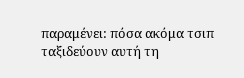παραμένει: πόσα ακόμα τσιπ ταξιδεύουν αυτή τη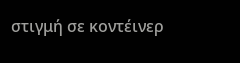στιγμή σε κοντέινερ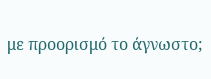με προορισμό το άγνωστο;